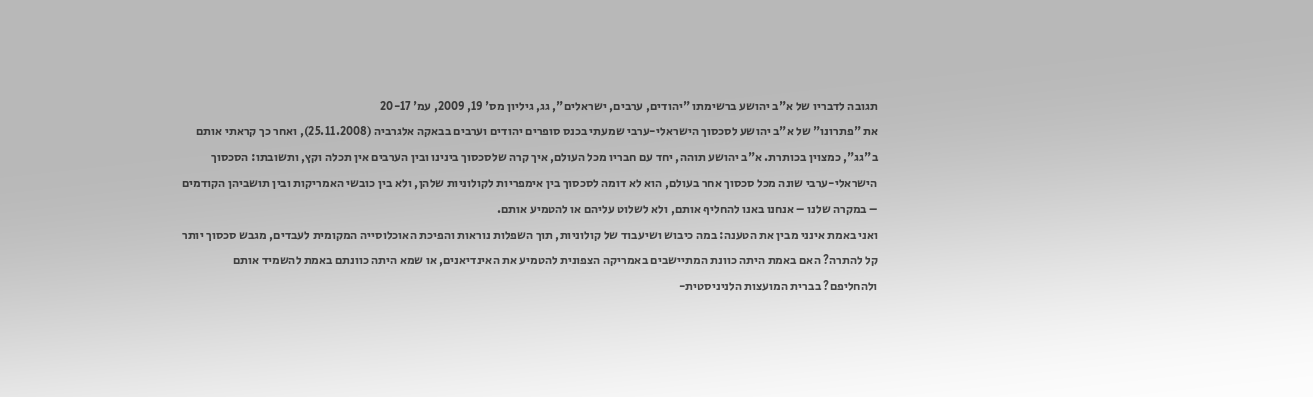תגובה לדבריו של א"ב יהושע ברשימתו "יהודים, ערבים, ישראלים", גג, גיליון מס' 19, 2009, עמ' 20-17
את "פתרונו" של א"ב יהושע לסכסוך הישראלי-ערבי שמעתי בכנס סופרים יהודים וערבים בבאקה אלגרביה (25.11.2008), ואחר כך קראתי אותם ב"גג", כמצוין בכותרת. א"ב יהושע תוהה, יחד עם חבריו מכל העולם, איך קרה שלסכסוך בינינו ובין הערבים אין תכלה וקץ, ותשובתו: הסכסוך הישראלי-ערבי שונה מכל סכסוך אחר בעולם, הוא לא דומה לסכסוך בין אימפריות לקולוניות שלהן, ולא בין כובשי האמריקות ובין תושביהן הקודמים – במקרה שלנו – אנחנו באנו להחליף אותם, ולא לשלוט עליהם או להטמיע אותם.
ואני באמת אינני מבין את הטענה: במה כיבוש ושיעבוד של קולוניות, תוך השפלות נוראות והפיכת האוכלוסייה המקומית לעבדים, מגבש סכסוך יותר קל להתרה? האם באמת היתה כוונת המתיישבים באמריקה הצפונית להטמיע את האינדיאנים, או שמא היתה כוונתם באמת להשמיד אותם ולהחליפם? בברית המועצות הלניניסטית-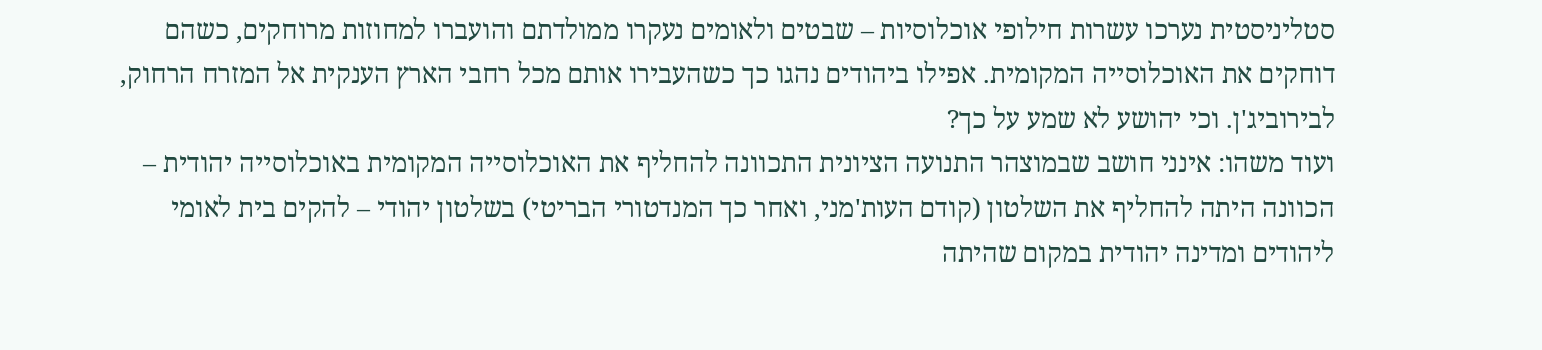סטליניסטית נערכו עשרות חילופי אוכלוסיות – שבטים ולאומים נעקרו ממולדתם והועברו למחוזות מרוחקים, כשהם דוחקים את האוכלוסייה המקומית. אפילו ביהודים נהגו כך כשהעבירו אותם מכל רחבי הארץ הענקית אל המזרח הרחוק, לבירוביג'ן. וכי יהושע לא שמע על כך?
ועוד משהו: אינני חושב שבמוצהר התנועה הציונית התכוונה להחליף את האוכלוסייה המקומית באוכלוסייה יהודית – הכוונה היתה להחליף את השלטון (קודם העות'מני, ואחר כך המנדטורי הבריטי) בשלטון יהודי – להקים בית לאומי ליהודים ומדינה יהודית במקום שהיתה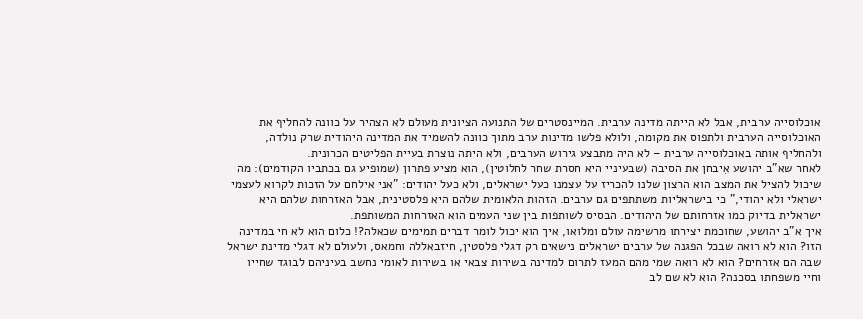אוכלוסייה ערבית, אבל לא הייתה מדינה ערבית. המיינסטרים של התנועה הציונית מעולם לא הצהיר על כוונה להחליף את האוכלוסייה הערבית ולתפוס את מקומה, ולולא פלשו מדינות ערב מתוך כוונה להשמיד את המדינה היהודית שרק נולדה, ולהחליף אותה באוכלוסייה ערבית – לא היה מתבצע גירוש הערבים, ולא היתה נוצרת בעיית הפליטים הכרונית.
לאחר שא"ב יהושע אִיבחן את הסיבה (שבעיניי היא חסרת שחר לחלוטין), הוא מציע פתרון (שמופיע גם בכתביו הקודמים): מה שיכול להציל את המצב הוא הרצון שלנו להכריז על עצמנו כעל ישראלים, ולא כעל יהודים: "אני אילחם על הזכות לקרוא לעצמי ישראלי ולא יהודי," כי בישראליות משתתפים גם ערבים. הזהות הלאומית שלהם היא פלסטינית, אבל האזרחות שלהם היא ישראלית בדיוק כמו אזרחותם של היהודים. הבסיס לשותפות בין שני העמים הוא האזרחות המשותפת.
איך א"ב יהושע, שחוכמת יצירתו מרשימה עולם ומלואו, איך הוא יכול לומר דברים תמימים שכאלה?! כלום הוא לא חי במדינה הזו? הוא לא רואה שבכל הפגנה של ערבים ישראלים נישאים רק דגלי פלסטין, חיזבאללה וחמאס, ולעולם לא דגלי מדינת ישראל שבה הם אזרחים? הוא לא רואה שמי מהם המעז לתרום למדינה בשירות צבאי או בשירות לאומי נחשב בעיניהם לבוגד שחייו וחיי משפחתו בסכנה? הוא לא שם לב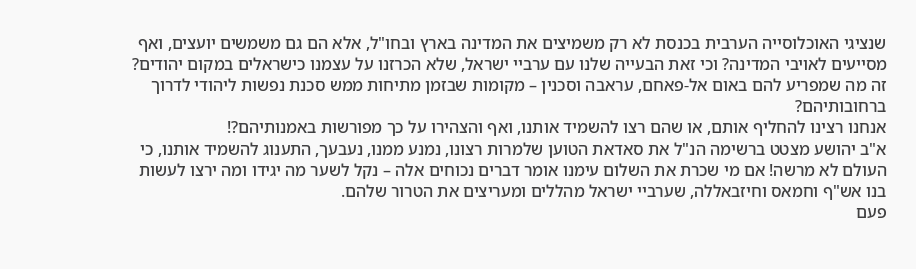שנציגי האוכלוסייה הערבית בכנסת לא רק משמיצים את המדינה בארץ ובחו"ל, אלא הם גם משמשים יועצים, ואף מסייעים לאויבי המדינה? וכי זאת הבעייה שלנו עם ערביי ישראל, שלא הכרזנו על עצמנו כישראלים במקום יהודים? זה מה שמפריע להם באום אל-פאחם, עראבה וסכנין – מקומות שבזמן מתיחות ממש סכנת נפשות ליהודי לדרוך ברחובותיהם?
אנחנו רצינו להחליף אותם, או שהם רצו להשמיד אותנו, ואף והצהירו על כך מפורשות באמנותיהם?!
א"ב יהושע מצטט ברשימה הנ"ל את סאדאת הטוען שלמרות רצונו, נמנע ממנו, נעבעך, התענוג להשמיד אותנו, כי העולם לא מרשה! אם מי שכרת את השלום עימנו אומר דברים נכוחים אלה – נקל לשער מה יגידו ומה ירצו לעשות בנו אש"ף וחמאס וחיזבאללה, שערביי ישראל מהללים ומעריצים את הטרור שלהם.
פעם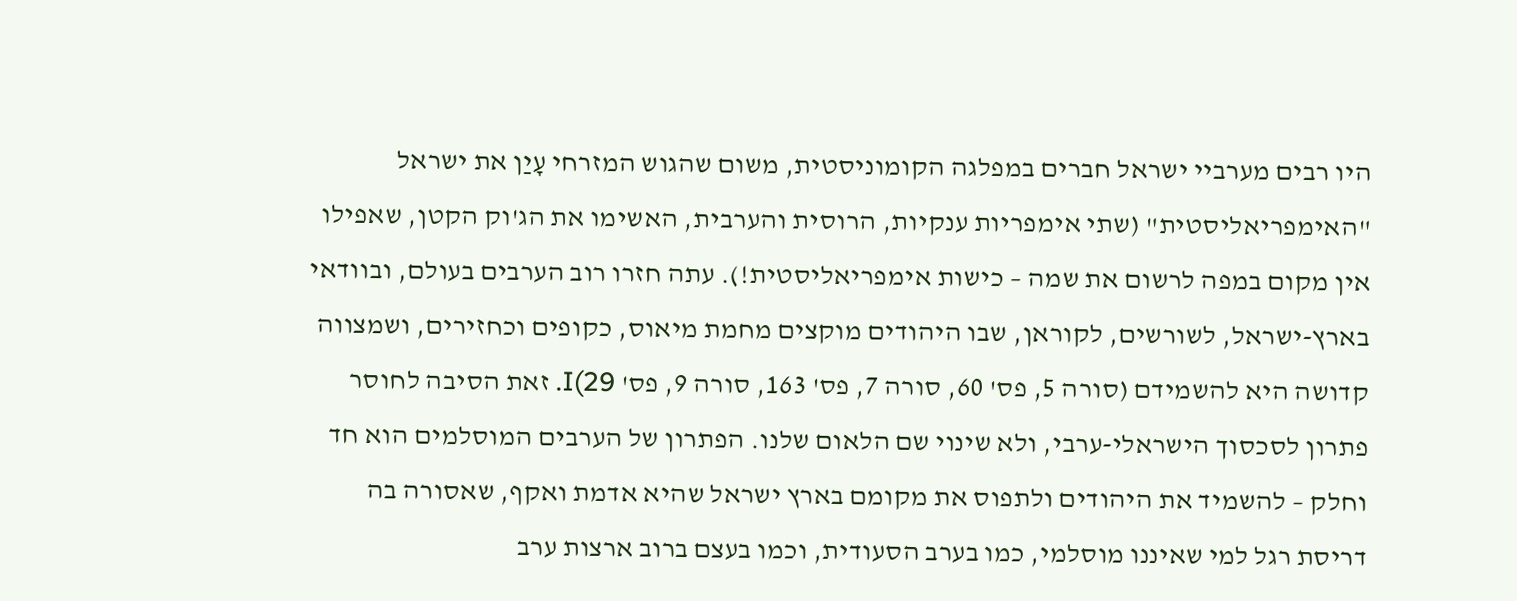היו רבים מערביי ישראל חברים במפלגה הקומוניסטית, משום שהגוש המזרחי עָיַן את ישראל "האימפריאליסטית" (שתי אימפריות ענקיות, הרוסית והערבית, האשימו את הג'וק הקטן, שאפילו אין מקום במפה לרשום את שמה – כישות אימפריאליסטית!). עתה חזרו רוב הערבים בעולם, ובוודאי בארץ-ישראל, לשורשים, לקוראן, שבו היהודים מוקצים מחמת מיאוס, כקופים וכחזירים, ושמצווה קדושה היא להשמידם (סורה 5, פס' 60, סורה 7, פס' 163, סורה 9, פס' 29)I. זאת הסיבה לחוסר פתרון לסכסוך הישראלי-ערבי, ולא שינוי שם הלאום שלנו. הפתרון של הערבים המוסלמים הוא חד וחלק – להשמיד את היהודים ולתפוס את מקומם בארץ ישראל שהיא אדמת ואקף, שאסורה בה דריסת רגל למי שאיננו מוסלמי, כמו בערב הסעודית, וכמו בעצם ברוב ארצות ערב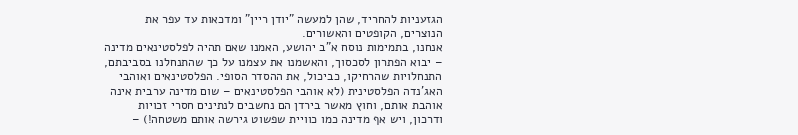הגזעניות להחריד, שהן למעשה "יודן ריין" ומדכאות עד עפר את הנוצרים, הקופטים והאשורים.
אנחנו, בתמימות נוסח א"ב יהושע, האמנו שאם תהיה לפלסטינאים מדינה – יבוא הפתרון לסכסוך, והאשמנו את עצמנו על כך שהתנחלנו בסביבתם, התנחלויות שהרחיקו, כביכול, את ההסדר הסופי. הפלסטינאים ואוהבי האג'נדה הפלסטינית (לא אוהבי הפלסטינאים – שום מדינה ערבית אינה אוהבת אותם, וחוץ מאשר בירדן הם נחשבים לנתינים חסרי זכויות ודרכון, ויש אף מדינה כמו כוויית שפשוט גירשה אותם משטחה!) –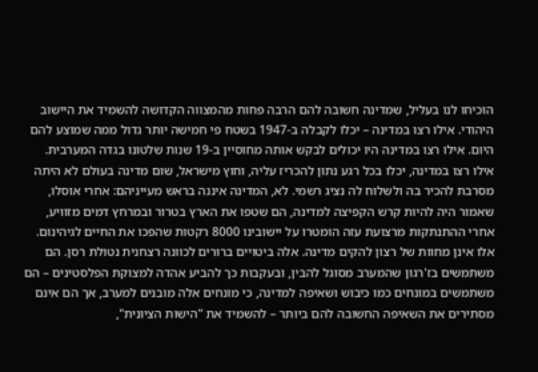הוכיחו לנו בעליל, שמדינה חשובה להם הרבה פחות מהמצווה הקדושה להשמיד את היישוב היהודי. אילו רצו במדינה – יכלו לקבלה ב-1947 בשטח פי חמישה יותר גדול ממה שמוצע להם היום. אילו רצו במדינה היו יכולים לבקש אותה מחוסיין ב-19 שנות שלטונו בגדה המערבית. אילו רצו במדינה, יכלו בכל רגע נתון להכריז עליה, וחוץ מישראל, שום מדינה בעולם לא היתה מסרבת להכיר בה ולשלוח לה נציג רשמי. לא, המדינה איננה בראש מעייניהם: אחרי אוסלו, שאמור היה להיות קרש הקפיצה למדינה, הם שטפו את הארץ בטרור ובמרחץ דמים מזוויע, אחרי ההתנתקות מרצועת עזה הומטרו על יישובינו 8000 רקטות שהפכו את החיים לגיהינום. אלו אינן מחוות של רצון להקים מדינה. אלה ביטויים ברורים לכוונה רצחנית נטולת רסן. הם משתמשים בז'רגון שהמערב מסוגל להבין, ובעקבות כך להביע אהדה למצוקת הפלסטינים – הם משתמשים במונחים כמו כיבוש ושאיפה למדינה, כי מונחים אלה מובנים למערב, אך הם אינם מסתירים את השאיפה החשובה להם ביותר – להשמיד את "הישות הציונית",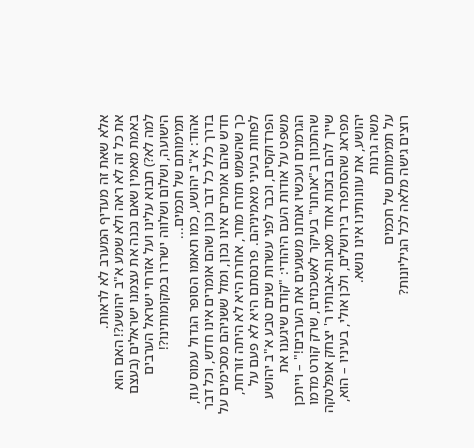אלא שאת זה מעדיף המערב לא לראות.
את כל זה לא ראה ולא שמע א"ב יהושע?! האם הוא באמת מאמין שאם נכנה את עצמנו ישראלים (בעצם למה לא?) תבוא עלינו ועל אזרחי ישראל הערבים הישועה, ושלום ושלווה ישררו במקומותינו?!
תמימותם של חכמים...
אהוד: א"ב יהושע, כמו תאומו הסופר הגדול עמוס עוז, בדרך כלל כל דבר נכון שהם אומרים אינו חדש, וכל דבר חדש שהם אומרים אינו נכון, ומזל ששניהם מסכימים על כך שהשמש תזרח מחר, אחרת היא לא היתה זורחת, לפחות בעיני מאמיניהם. פרנסתם היא לא פעם על הפרדוקסים, וכבר לפני עשרות שנים טבע א"ב יהושע משפט על אודות העם היהודי: "קודם שיגענו את הגרמנים ועכשיו אנחנו משגעים את הערבים!" – וייתכן שהתכוון ב"אנחנו" בעיקר לאשכנזים, שרק קורט מדמו שייך להם בזכות אחד מאבות-אבותיו ר' יצחק אופלטקה מפראג שהסתפרד בירושלים, ולכן אולי, בעיניו – הוא, יהושע, את עוונותינו אינו נושא.
משה גרנות
על תמימותם של חכמים
רוצים גישה מלאה לכל הגיליונות?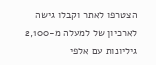הצטרפו לאתר וקבלו גישה לארכיון של למעלה מ-2,100 גיליונות עם אלפי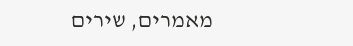מאמרים, שירים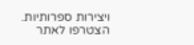ויצירות ספרותיות.
הצטרפו לאתר